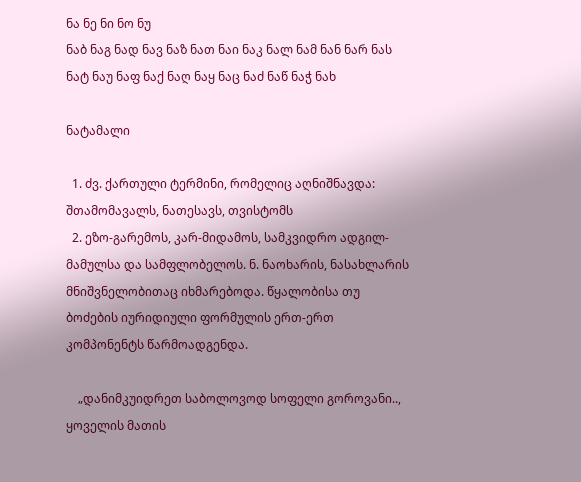ნა ნე ნი ნო ნუ
ნაბ ნაგ ნად ნავ ნაზ ნათ ნაი ნაკ ნალ ნამ ნან ნარ ნას ნატ ნაუ ნაფ ნაქ ნაღ ნაყ ნაც ნაძ ნაწ ნაჭ ნახ

ნატამალი

  1. ძვ. ქართული ტერმინი, რომელიც აღნიშნავდა: შთამომავალს, ნათესავს, თვისტომს
  2. ეზო-გარემოს, კარ-მიდამოს, სამკვიდრო ადგილ-მამულსა და სამფლობელოს. ნ. ნაოხარის, ნასახლარის მნიშვნელობითაც იხმარებოდა. წყალობისა თუ ბოძების იურიდიული ფორმულის ერთ-ერთ კომპონენტს წარმოადგენდა.

    „დანიმკუიდრეთ საბოლოვოდ სოფელი გოროვანი.., ყოველის მათის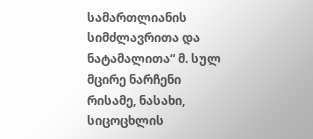სამართლიანის სიმძლავრითა და ნატამალითა“ მ. სულ მცირე ნარჩენი რისამე, ნასახი, სიცოცხლის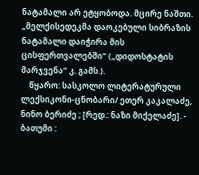ნატამალი არ ეტყობოდა. მცირე ნაშთი. „მელქისედეკმა დაოკებული სიბრაზის ნატამალი დაიჭირა მის ცისფერთვალებში“ („დიდოსტატის მარჯვენა“ კ. გამს.).
    წყარო: სასკოლო ლიტერატურული ლექსიკონი-ცნობარი/ ეთერ კაკალაძე, ნინო ბერიძე ; [რედ.: ნაზი მიქელაძე]. - ბათუმი :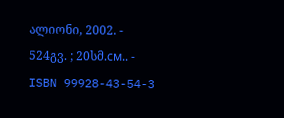ალიონი, 2002. - 524გვ. ; 20სმ.см.. - ISBN 99928-43-54-3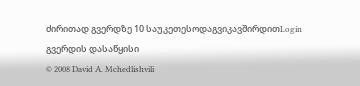ძირითად გვერდზე 10 საუკეთესოდაგვიკავშირდითLogin გვერდის დასაწყისი
© 2008 David A. Mchedlishvili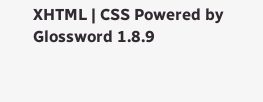XHTML | CSS Powered by Glossword 1.8.9